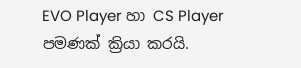EVO Player හා CS Player පමණක් ක්‍රියා කරයි.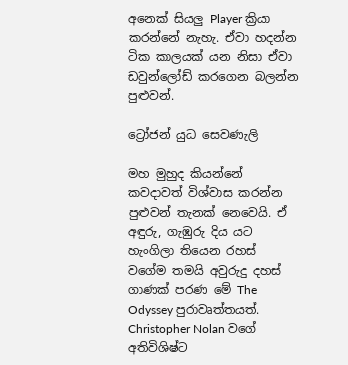අනෙක් සියලු Player ක්‍රියා කරන්නේ නැහැ. ඒවා හදන්න ටික කාලයක් යන නිසා ඒවා ඩවුන්ලෝඩ් කරගෙන බලන්න පුළුවන්.

ට්‍රෝජන් යුධ සෙවණැලි

මහ මුහුද කියන්නේ කවදාවත් විශ්වාස කරන්න පුළුවන් තැනක් නෙවෙයි. ඒ අඳුරු, ගැඹුරු දිය යට හැංගිලා තියෙන රහස් වගේම තමයි අවුරුදු දහස් ගාණක් පරණ මේ The Odyssey පුරාවෘත්තයත්. Christopher Nolan වගේ අතිවිශිෂ්ට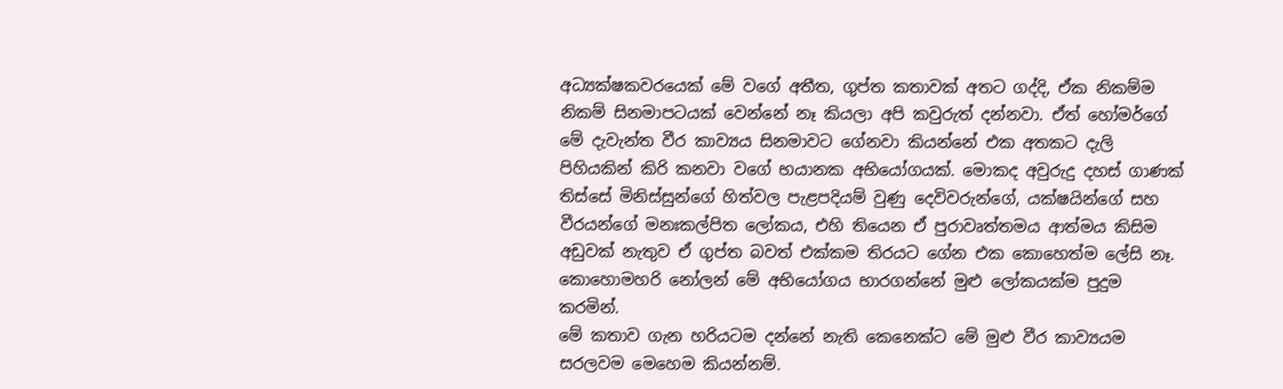අධ්‍යක්ෂකවරයෙක් මේ වගේ අතීත, ගුප්ත කතාවක් අතට ගද්දි, ඒක නිකම්ම නිකම් සිනමාපටයක් වෙන්නේ නෑ කියලා අපි කවුරුත් දන්නවා. ඒත් හෝමර්ගේ මේ දැවැන්ත වීර කාව්‍යය සිනමාවට ගේනවා කියන්නේ එක අතකට දැලි පිහියකින් කිරි කනවා වගේ භයානක අභියෝගයක්. මොකද අවුරුදු දහස් ගාණක් තිස්සේ මිනිස්සුන්ගේ හිත්වල පැළපදියම් වුණු දෙවිවරුන්ගේ, යක්ෂයින්ගේ සහ වීරයන්ගේ මනඃකල්පිත ලෝකය, එහි තියෙන ඒ පුරාවෘත්තමය ආත්මය කිසිම අඩුවක් නැතුව ඒ ගුප්ත බවත් එක්කම තිරයට ගේන එක කොහෙත්ම ලේසි නෑ. කොහොමහරි නෝලන් මේ අභියෝගය භාරගන්නේ මුළු ලෝකයක්ම පුදුම කරමින්.
මේ කතාව ගැන හරියටම දන්නේ නැති කෙනෙක්ට මේ මුළු වීර කාව්‍යයම සරලවම මෙහෙම කියන්නම්.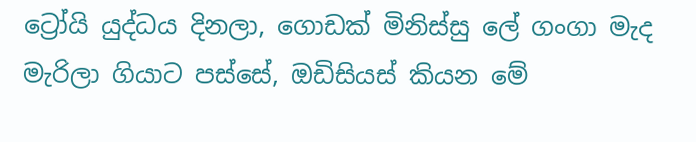ට්‍රෝයි යුද්ධය දිනලා, ගොඩක් මිනිස්සු ලේ ගංගා මැද මැරිලා ගියාට පස්සේ, ඔඩිසියස් කියන මේ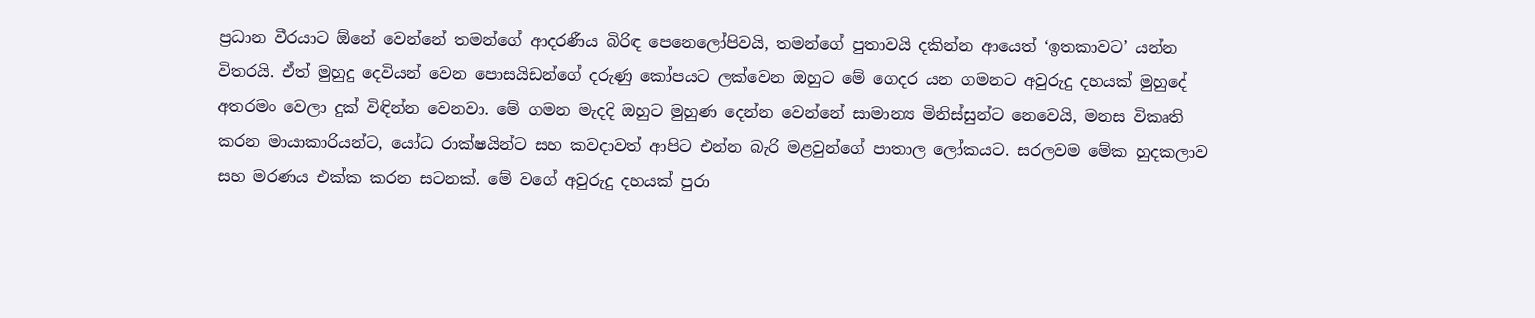ප්‍රධාන වීරයාට ඕනේ වෙන්නේ තමන්ගේ ආදරණීය බිරිඳ පෙනෙලෝපිවයි, තමන්ගේ පුතාවයි දකින්න ආයෙත් ‘ඉතකාවට’ යන්න විතරයි. ඒත් මුහුදු දෙවියන් වෙන පොසයිඩන්ගේ දරුණු කෝපයට ලක්වෙන ඔහුට මේ ගෙදර යන ගමනට අවුරුදු දහයක් මුහුදේ අතරමං වෙලා දුක් විඳින්න වෙනවා. මේ ගමන මැදදි ඔහුට මුහුණ දෙන්න වෙන්නේ සාමාන්‍ය මිනිස්සුන්ට නෙවෙයි, මනස විකෘති කරන මායාකාරියන්ට, යෝධ රාක්ෂයින්ට සහ කවදාවත් ආපිට එන්න බැරි මළවුන්ගේ පාතාල ලෝකයට. සරලවම මේක හුදකලාව සහ මරණය එක්ක කරන සටනක්. මේ වගේ අවුරුදු දහයක් පුරා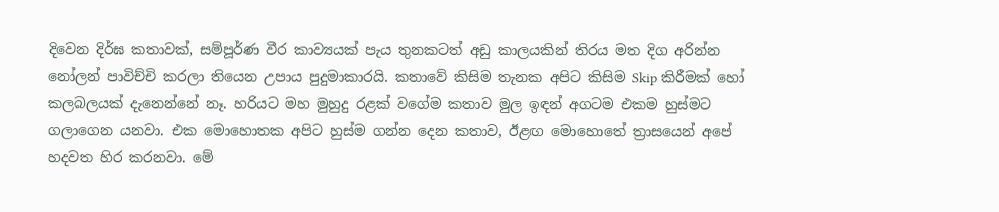දිවෙන දිර්ඝ කතාවක්, සම්පූර්ණ වීර කාව්‍යයක් පැය තුනකටත් අඩු කාලයකින් තිරය මත දිග අරින්න නෝලන් පාවිච්චි කරලා තියෙන උපාය පුදුමාකාරයි. කතාවේ කිසිම තැනක අපිට කිසිම Skip කිරීමක් හෝ කලබලයක් දැනෙන්නේ නෑ. හරියට මහ මුහුදු රළක් වගේම කතාව මුල ඉඳන් අගටම එකම හුස්මට ගලාගෙන යනවා. එක මොහොතක අපිට හුස්ම ගන්න දෙන කතාව, ඊළඟ මොහොතේ ත්‍රාසයෙන් අපේ හදවත හිර කරනවා. මේ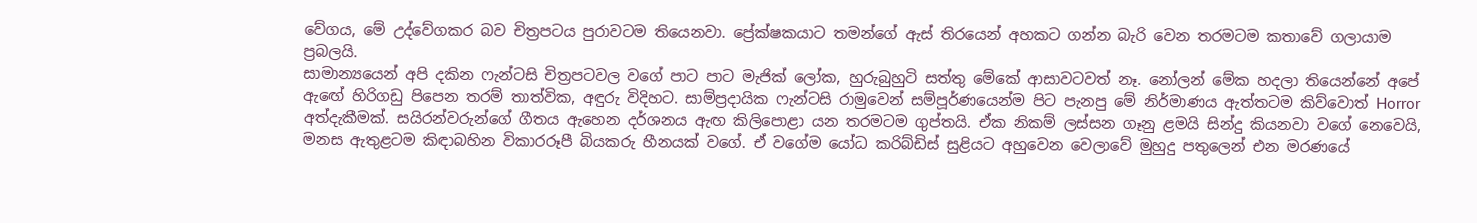වේගය, මේ උද්වේගකර බව චිත්‍රපටය පුරාවටම තියෙනවා. ප්‍රේක්ෂකයාට තමන්ගේ ඇස් තිරයෙන් අහකට ගන්න බැරි වෙන තරමටම කතාවේ ගලායාම ප්‍රබලයි.
සාමාන්‍යයෙන් අපි දකින ෆැන්ටසි චිත්‍රපටවල වගේ පාට පාට මැජික් ලෝක, හුරුබුහුටි සත්තු මේකේ ආසාවටවත් නෑ. නෝලන් මේක හදලා තියෙන්නේ අපේ ඇඟේ හිරිගඩු පිපෙන තරම් තාත්වික, අඳුරු විදිහට. සාම්ප්‍රදායික ෆැන්ටසි රාමුවෙන් සම්පූර්ණයෙන්ම පිට පැනපු මේ නිර්මාණය ඇත්තටම කිව්වොත් Horror අත්දැකීමක්. සයිරන්වරුන්ගේ ගීතය ඇහෙන දර්ශනය ඇඟ කිලිපොළා යන තරමටම ගුප්තයි. ඒක නිකම් ලස්සන ගෑනු ළමයි සින්දු කියනවා වගේ නෙවෙයි, මනස ඇතුළටම කිඳාබහින විකාරරූපී බියකරු හීනයක් වගේ. ඒ වගේම යෝධ කරිබ්ඩිස් සුළියට අහුවෙන වෙලාවේ මුහුදු පතුලෙන් එන මරණයේ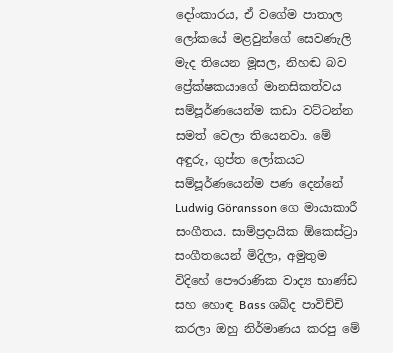දෝංකාරය, ඒ වගේම පාතාල ලෝකයේ මළවුන්ගේ සෙවණැලි මැද තියෙන මූසල, නිහඬ බව ප්‍රේක්ෂකයාගේ මානසිකත්වය සම්පූර්ණයෙන්ම කඩා වට්ටන්න සමත් වෙලා තියෙනවා. මේ අඳුරු, ගුප්ත ලෝකයට සම්පූර්ණයෙන්ම පණ දෙන්නේ Ludwig Göransson ගෙ මායාකාරී සංගීතය. සාම්ප්‍රදායික ඕකෙස්ට්‍රා සංගීතයෙන් මිදිලා, අමුතුම විදිහේ පෞරාණික වාද්‍ය භාණ්ඩ සහ හොඳ Bass ශබ්ද පාවිච්චි කරලා ඔහු නිර්මාණය කරපු මේ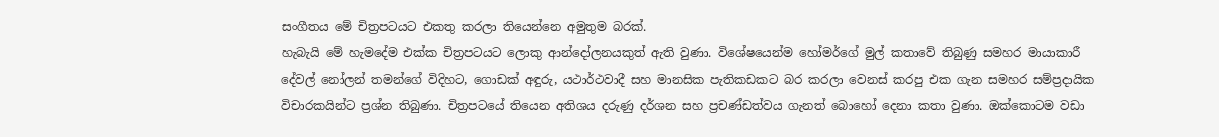සංගීතය මේ චිත්‍රපටයට එකතු කරලා තියෙන්නෙ අමුතුම බරක්.
හැබැයි මේ හැමදේම එක්ක චිත්‍රපටයට ලොකු ආන්දෝලනයකුත් ඇති වුණා. විශේෂයෙන්ම හෝමර්ගේ මුල් කතාවේ තිබුණු සමහර මායාකාරී දේවල් නෝලන් තමන්ගේ විදිහට, ගොඩක් අඳුරු, යථාර්ථවාදී සහ මානසික පැතිකඩකට බර කරලා වෙනස් කරපු එක ගැන සමහර සම්ප්‍රදායික විචාරකයින්ට ප්‍රශ්න තිබුණා. චිත්‍රපටයේ තියෙන අතිශය දරුණු දර්ශන සහ ප්‍රචණ්ඩත්වය ගැනත් බොහෝ දෙනා කතා වුණා. ඔක්කොටම වඩා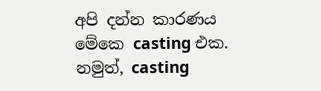අපි දන්න කාරණය මේකෙ casting එක. නමුත්, casting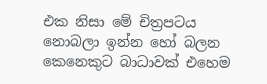එක නිසා මේ චිත්‍රපටය නොබලා ඉන්න හෝ බලන කෙනෙකුට බාධාවක් එහෙම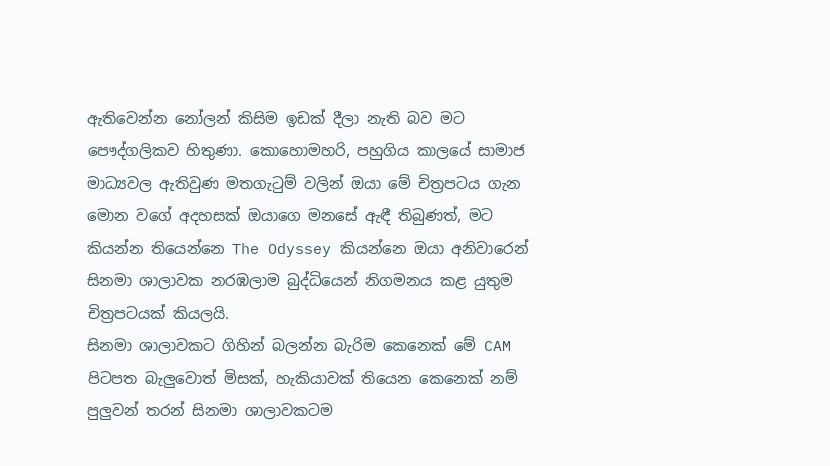ඇතිවෙන්න නෝලන් කිසිම ඉඩක් දීලා නැති බව මට පෞද්ගලිකව හිතුණා. කොහොමහරි, පහුගිය කාලයේ සාමාජ මාධ්‍යවල ඇතිවුණ මතගැටුම් වලින් ඔයා මේ චිත්‍රපටය ගැන මොන වගේ අදහසක් ඔයාගෙ මනසේ ඇඳී තිබුණත්, මට කියන්න තියෙන්නෙ The Odyssey කියන්නෙ ඔයා අනිවාරෙන් සිනමා ශාලාවක නරඹලාම බුද්ධියෙන් නිගමනය කළ යුතුම චිත්‍රපටයක් කියලයි.
සිනමා ශාලාවකට ගිහින් බලන්න බැරිම කෙනෙක් මේ CAM පිටපත බැලුවොත් මිසක්, හැකියාවක් තියෙන කෙනෙක් නම් පුලුවන් තරන් සිනමා ශාලාවකටම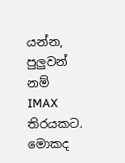යන්න, පුලුවන් නම් IMAX තිරයකට. මොකද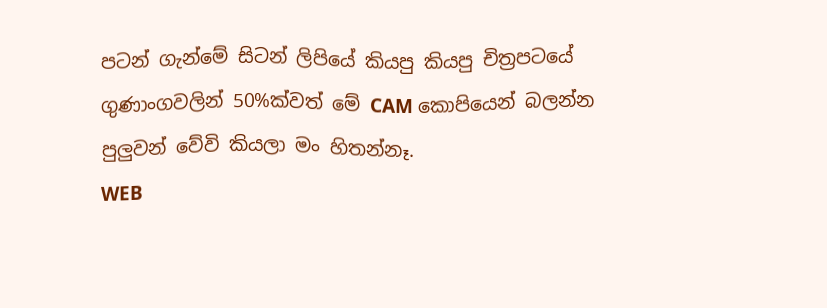පටන් ගැන්මේ සිටන් ලිපියේ කියපු කියපු චිත්‍රපටයේ ගුණාංගවලින් 50%ක්වත් මේ CAM කොපියෙන් බලන්න පුලුවන් වේවි කියලා මං හිතන්නෑ.
WEB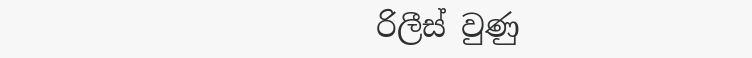රිලීස් වුණු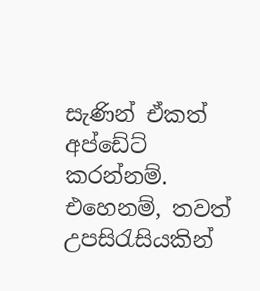සැණින් ඒකත් අප්ඩේට් කරන්නම්. එහෙනම්, තවත් උපසිරැසියකින්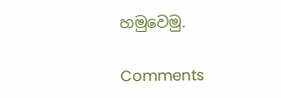හමුවෙමු.

Comments